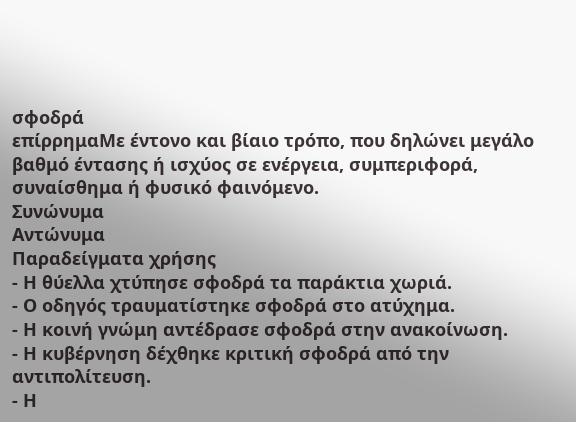σφοδρά
επίρρημαΜε έντονο και βίαιο τρόπο, που δηλώνει μεγάλο βαθμό έντασης ή ισχύος σε ενέργεια, συμπεριφορά, συναίσθημα ή φυσικό φαινόμενο.
Συνώνυμα
Αντώνυμα
Παραδείγματα χρήσης
- Η θύελλα χτύπησε σφοδρά τα παράκτια χωριά.
- Ο οδηγός τραυματίστηκε σφοδρά στο ατύχημα.
- Η κοινή γνώμη αντέδρασε σφοδρά στην ανακοίνωση.
- Η κυβέρνηση δέχθηκε κριτική σφοδρά από την αντιπολίτευση.
- Η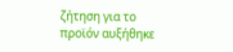ζήτηση για το προϊόν αυξήθηκε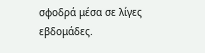σφοδρά μέσα σε λίγες εβδομάδες.